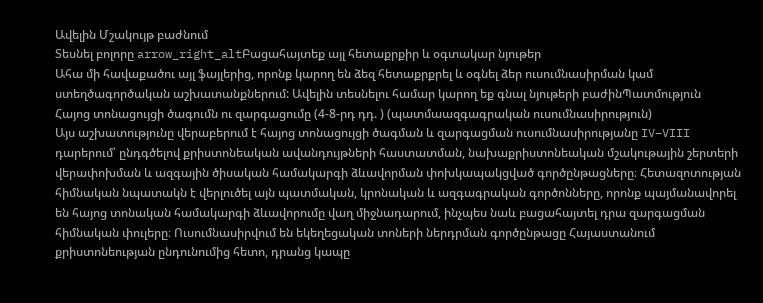Ավելին Մշակույթ բաժնում
Տեսնել բոլորը arrow_right_altԲացահայտեք այլ հետաքրքիր և օգտակար նյութեր
Ահա մի հավաքածու այլ ֆայլերից, որոնք կարող են ձեզ հետաքրքրել և օգնել ձեր ուսումնասիրման կամ ստեղծագործական աշխատանքներում: Ավելին տեսնելու համար կարող եք գնալ նյութերի բաժինՊատմություն
Հայոց տոնացույցի ծագումն ու զարգացումը (4-8-րդ դդ. ) (պատմաազգագրական ուսումնասիրություն)
Այս աշխատությունը վերաբերում է հայոց տոնացույցի ծագման և զարգացման ուսումնասիրությանը IV–VIII դարերում՝ ընդգծելով քրիստոնեական ավանդույթների հաստատման, նախաքրիստոնեական մշակութային շերտերի վերափոխման և ազգային ծիսական համակարգի ձևավորման փոխկապակցված գործընթացները։ Հետազոտության հիմնական նպատակն է վերլուծել այն պատմական, կրոնական և ազգագրական գործոնները, որոնք պայմանավորել են հայոց տոնական համակարգի ձևավորումը վաղ միջնադարում, ինչպես նաև բացահայտել դրա զարգացման հիմնական փուլերը։ Ուսումնասիրվում են եկեղեցական տոների ներդրման գործընթացը Հայաստանում քրիստոնեության ընդունումից հետո, դրանց կապը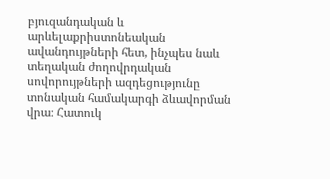բյուզանդական և արևելաքրիստոնեական ավանդույթների հետ, ինչպես նաև տեղական ժողովրդական սովորույթների ազդեցությունը տոնական համակարգի ձևավորման վրա։ Հատուկ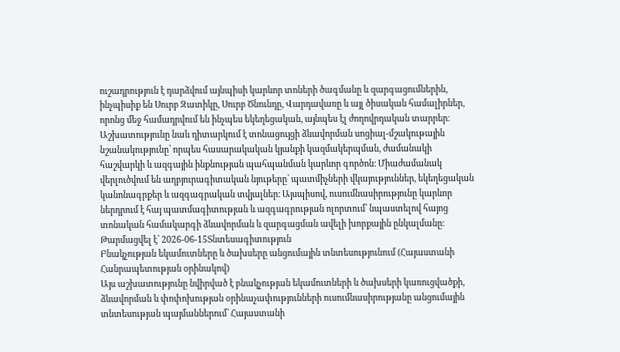ուշադրություն է դարձվում այնպիսի կարևոր տոների ծագմանը և զարգացումներին, ինչպիսիք են Սուրբ Զատիկը, Սուրբ Ծնունդը, Վարդավառը և այլ ծիսական համալիրներ, որոնց մեջ համադրվում են ինչպես եկեղեցական, այնպես էլ ժողովրդական տարրեր։ Աշխատությունը նաև դիտարկում է տոնացույցի ձևավորման սոցիալ-մշակութային նշանակությունը՝ որպես հասարակական կյանքի կազմակերպման, ժամանակի հաշվարկի և ազգային ինքնության պահպանման կարևոր գործոն։ Միաժամանակ վերլուծվում են աղբյուրագիտական նյութերը՝ պատմիչների վկայություններ, եկեղեցական կանոնագրքեր և ազգագրական տվյալներ։ Այսպիսով, ուսումնասիրությունը կարևոր ներդրում է հայ պատմագիտության և ազգագրության ոլորտում՝ նպաստելով հայոց տոնական համակարգի ձևավորման և զարգացման ավելի խորքային ընկալմանը։
Թարմացվել է՝ 2026-06-15Տնտեսագիտություն
Բնակչության եկամուտները և ծախսերը անցումային տնտեսությունում (Հայաստանի Հանրապետության օրինակով)
Այս աշխատությունը նվիրված է բնակչության եկամուտների և ծախսերի կառուցվածքի, ձևավորման և փոփոխության օրինաչափությունների ուսումնասիրությանը անցումային տնտեսության պայմաններում՝ Հայաստանի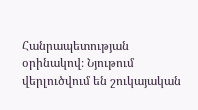Հանրապետության օրինակով։ Նյութում վերլուծվում են շուկայական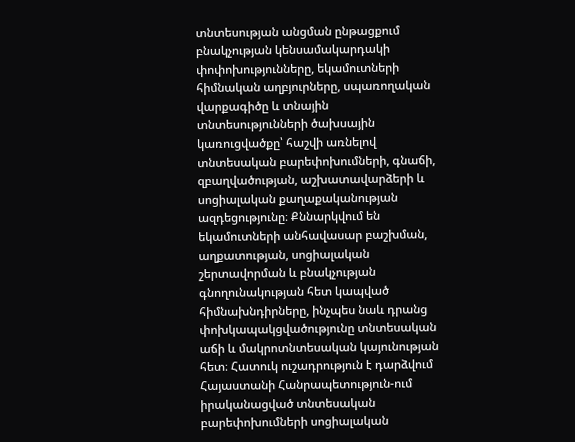տնտեսության անցման ընթացքում բնակչության կենսամակարդակի փոփոխությունները, եկամուտների հիմնական աղբյուրները, սպառողական վարքագիծը և տնային տնտեսությունների ծախսային կառուցվածքը՝ հաշվի առնելով տնտեսական բարեփոխումների, գնաճի, զբաղվածության, աշխատավարձերի և սոցիալական քաղաքականության ազդեցությունը։ Քննարկվում են եկամուտների անհավասար բաշխման, աղքատության, սոցիալական շերտավորման և բնակչության գնողունակության հետ կապված հիմնախնդիրները, ինչպես նաև դրանց փոխկապակցվածությունը տնտեսական աճի և մակրոտնտեսական կայունության հետ։ Հատուկ ուշադրություն է դարձվում Հայաստանի Հանրապետություն-ում իրականացված տնտեսական բարեփոխումների սոցիալական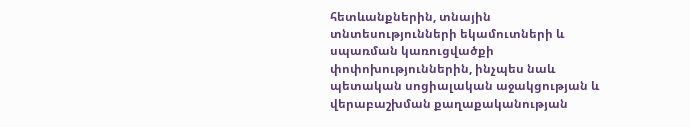հետևանքներին, տնային տնտեսությունների եկամուտների և սպառման կառուցվածքի փոփոխություններին, ինչպես նաև պետական սոցիալական աջակցության և վերաբաշխման քաղաքականության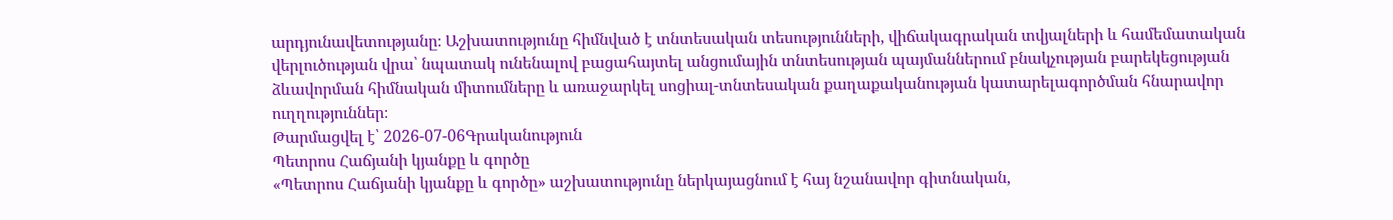արդյունավետությանը։ Աշխատությունը հիմնված է տնտեսական տեսությունների, վիճակագրական տվյալների և համեմատական վերլուծության վրա՝ նպատակ ունենալով բացահայտել անցումային տնտեսության պայմաններում բնակչության բարեկեցության ձևավորման հիմնական միտումները և առաջարկել սոցիալ-տնտեսական քաղաքականության կատարելագործման հնարավոր ուղղություններ։
Թարմացվել է՝ 2026-07-06Գրականություն
Պետրոս Հաճյանի կյանքը և գործը
«Պետրոս Հաճյանի կյանքը և գործը» աշխատությունը ներկայացնում է հայ նշանավոր գիտնական,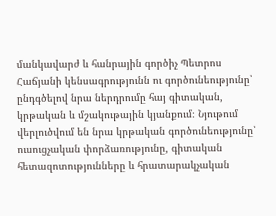մանկավարժ և հանրային գործիչ Պետրոս Հաճյանի կենսագրությունն ու գործունեությունը՝ ընդգծելով նրա ներդրումը հայ գիտական, կրթական և մշակութային կյանքում։ Նյութում վերլուծվում են նրա կրթական գործունեությունը՝ ուսուցչական փորձառությունը, գիտական հետազոտությունները և հրատարակչական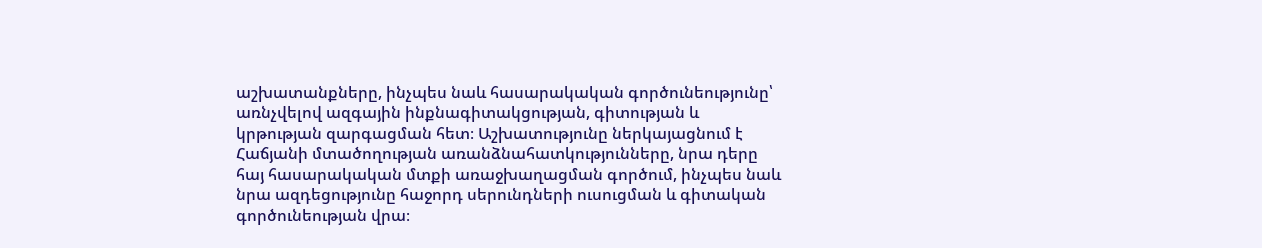աշխատանքները, ինչպես նաև հասարակական գործունեությունը՝ առնչվելով ազգային ինքնագիտակցության, գիտության և կրթության զարգացման հետ։ Աշխատությունը ներկայացնում է Հաճյանի մտածողության առանձնահատկությունները, նրա դերը հայ հասարակական մտքի առաջխաղացման գործում, ինչպես նաև նրա ազդեցությունը հաջորդ սերունդների ուսուցման և գիտական գործունեության վրա։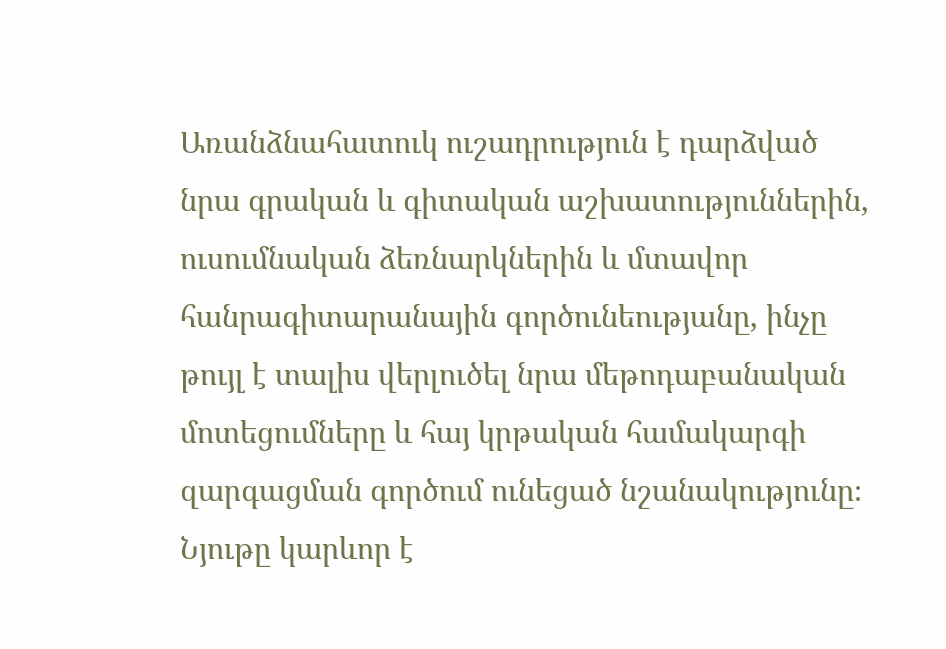Առանձնահատուկ ուշադրություն է դարձված նրա գրական և գիտական աշխատություններին, ուսումնական ձեռնարկներին և մտավոր հանրագիտարանային գործունեությանը, ինչը թույլ է տալիս վերլուծել նրա մեթոդաբանական մոտեցումները և հայ կրթական համակարգի զարգացման գործում ունեցած նշանակությունը։ Նյութը կարևոր է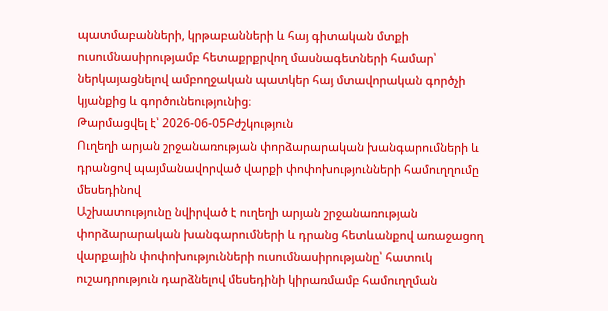պատմաբանների, կրթաբանների և հայ գիտական մտքի ուսումնասիրությամբ հետաքրքրվող մասնագետների համար՝ ներկայացնելով ամբողջական պատկեր հայ մտավորական գործչի կյանքից և գործունեությունից։
Թարմացվել է՝ 2026-06-05Բժշկություն
Ուղեղի արյան շրջանառության փորձարարական խանգարումների և դրանցով պայմանավորված վարքի փոփոխությունների համուղղումը մեսեդինով
Աշխատությունը նվիրված է ուղեղի արյան շրջանառության փորձարարական խանգարումների և դրանց հետևանքով առաջացող վարքային փոփոխությունների ուսումնասիրությանը՝ հատուկ ուշադրություն դարձնելով մեսեդինի կիրառմամբ համուղղման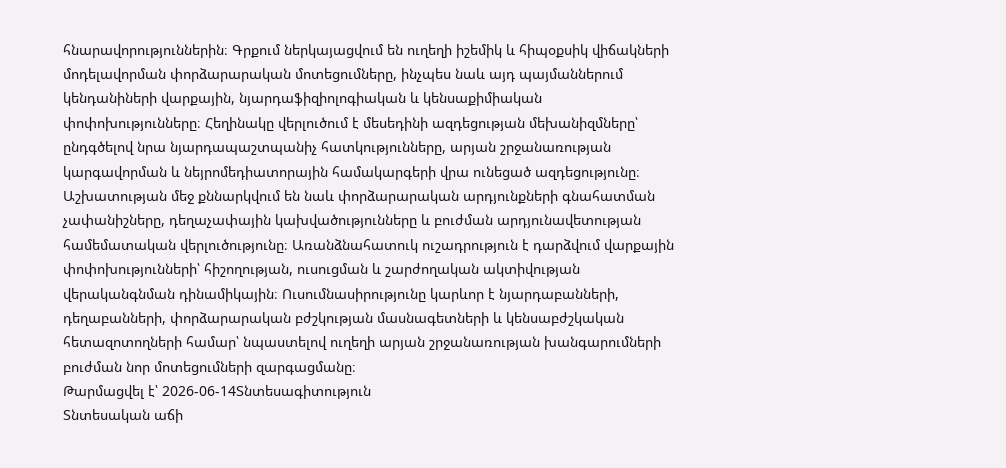հնարավորություններին։ Գրքում ներկայացվում են ուղեղի իշեմիկ և հիպօքսիկ վիճակների մոդելավորման փորձարարական մոտեցումները, ինչպես նաև այդ պայմաններում կենդանիների վարքային, նյարդաֆիզիոլոգիական և կենսաքիմիական փոփոխությունները։ Հեղինակը վերլուծում է մեսեդինի ազդեցության մեխանիզմները՝ ընդգծելով նրա նյարդապաշտպանիչ հատկությունները, արյան շրջանառության կարգավորման և նեյրոմեդիատորային համակարգերի վրա ունեցած ազդեցությունը։ Աշխատության մեջ քննարկվում են նաև փորձարարական արդյունքների գնահատման չափանիշները, դեղաչափային կախվածությունները և բուժման արդյունավետության համեմատական վերլուծությունը։ Առանձնահատուկ ուշադրություն է դարձվում վարքային փոփոխությունների՝ հիշողության, ուսուցման և շարժողական ակտիվության վերականգնման դինամիկային։ Ուսումնասիրությունը կարևոր է նյարդաբանների, դեղաբանների, փորձարարական բժշկության մասնագետների և կենսաբժշկական հետազոտողների համար՝ նպաստելով ուղեղի արյան շրջանառության խանգարումների բուժման նոր մոտեցումների զարգացմանը։
Թարմացվել է՝ 2026-06-14Տնտեսագիտություն
Տնտեսական աճի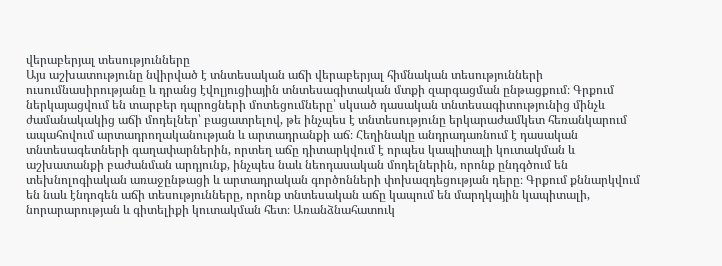վերաբերյալ տեսությունները
Այս աշխատությունը նվիրված է տնտեսական աճի վերաբերյալ հիմնական տեսությունների ուսումնասիրությանը և դրանց էվոլյուցիային տնտեսագիտական մտքի զարգացման ընթացքում։ Գրքում ներկայացվում են տարբեր դպրոցների մոտեցումները՝ սկսած դասական տնտեսագիտությունից մինչև ժամանակակից աճի մոդելներ՝ բացատրելով, թե ինչպես է տնտեսությունը երկարաժամկետ հեռանկարում ապահովում արտադրողականության և արտադրանքի աճ։ Հեղինակը անդրադառնում է դասական տնտեսագետների գաղափարներին, որտեղ աճը դիտարկվում է որպես կապիտալի կուտակման և աշխատանքի բաժանման արդյունք, ինչպես նաև նեոդասական մոդելներին, որոնք ընդգծում են տեխնոլոգիական առաջընթացի և արտադրական գործոնների փոխազդեցության դերը։ Գրքում քննարկվում են նաև էնդոգեն աճի տեսությունները, որոնք տնտեսական աճը կապում են մարդկային կապիտալի, նորարարության և գիտելիքի կուտակման հետ։ Առանձնահատուկ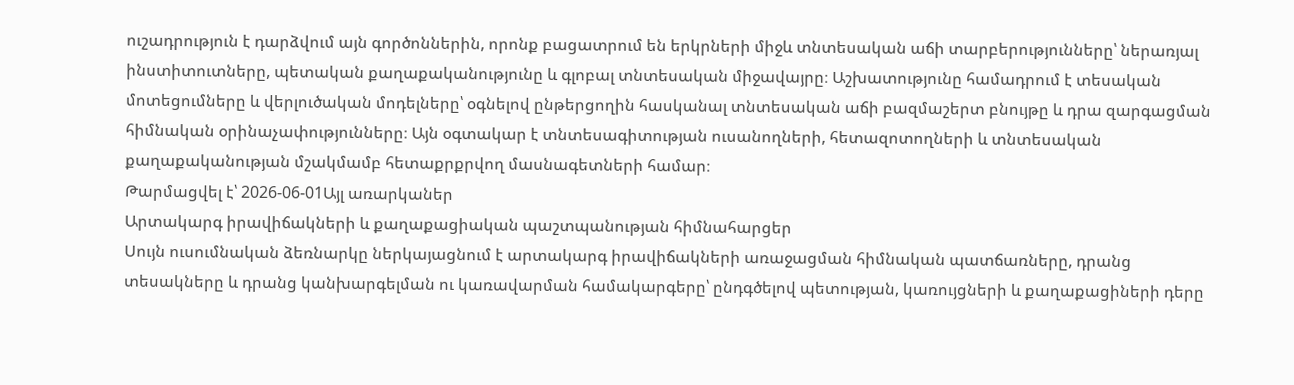ուշադրություն է դարձվում այն գործոններին, որոնք բացատրում են երկրների միջև տնտեսական աճի տարբերությունները՝ ներառյալ ինստիտուտները, պետական քաղաքականությունը և գլոբալ տնտեսական միջավայրը։ Աշխատությունը համադրում է տեսական մոտեցումները և վերլուծական մոդելները՝ օգնելով ընթերցողին հասկանալ տնտեսական աճի բազմաշերտ բնույթը և դրա զարգացման հիմնական օրինաչափությունները։ Այն օգտակար է տնտեսագիտության ուսանողների, հետազոտողների և տնտեսական քաղաքականության մշակմամբ հետաքրքրվող մասնագետների համար։
Թարմացվել է՝ 2026-06-01Այլ առարկաներ
Արտակարգ իրավիճակների և քաղաքացիական պաշտպանության հիմնահարցեր
Սույն ուսումնական ձեռնարկը ներկայացնում է արտակարգ իրավիճակների առաջացման հիմնական պատճառները, դրանց տեսակները և դրանց կանխարգելման ու կառավարման համակարգերը՝ ընդգծելով պետության, կառույցների և քաղաքացիների դերը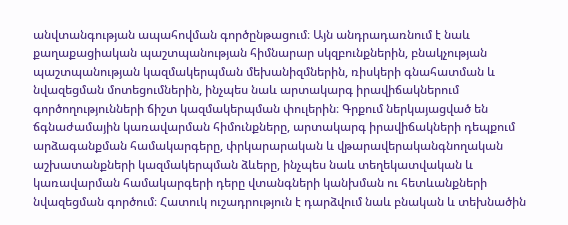անվտանգության ապահովման գործընթացում։ Այն անդրադառնում է նաև քաղաքացիական պաշտպանության հիմնարար սկզբունքներին, բնակչության պաշտպանության կազմակերպման մեխանիզմներին, ռիսկերի գնահատման և նվազեցման մոտեցումներին, ինչպես նաև արտակարգ իրավիճակներում գործողությունների ճիշտ կազմակերպման փուլերին։ Գրքում ներկայացված են ճգնաժամային կառավարման հիմունքները, արտակարգ իրավիճակների դեպքում արձագանքման համակարգերը, փրկարարական և վթարավերականգնողական աշխատանքների կազմակերպման ձևերը, ինչպես նաև տեղեկատվական և կառավարման համակարգերի դերը վտանգների կանխման ու հետևանքների նվազեցման գործում։ Հատուկ ուշադրություն է դարձվում նաև բնական և տեխնածին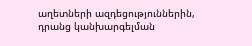աղետների ազդեցություններին, դրանց կանխարգելման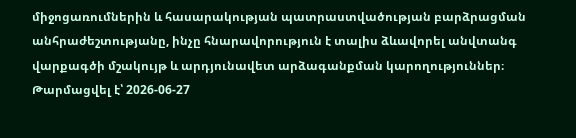միջոցառումներին և հասարակության պատրաստվածության բարձրացման անհրաժեշտությանը, ինչը հնարավորություն է տալիս ձևավորել անվտանգ վարքագծի մշակույթ և արդյունավետ արձագանքման կարողություններ։
Թարմացվել է՝ 2026-06-27